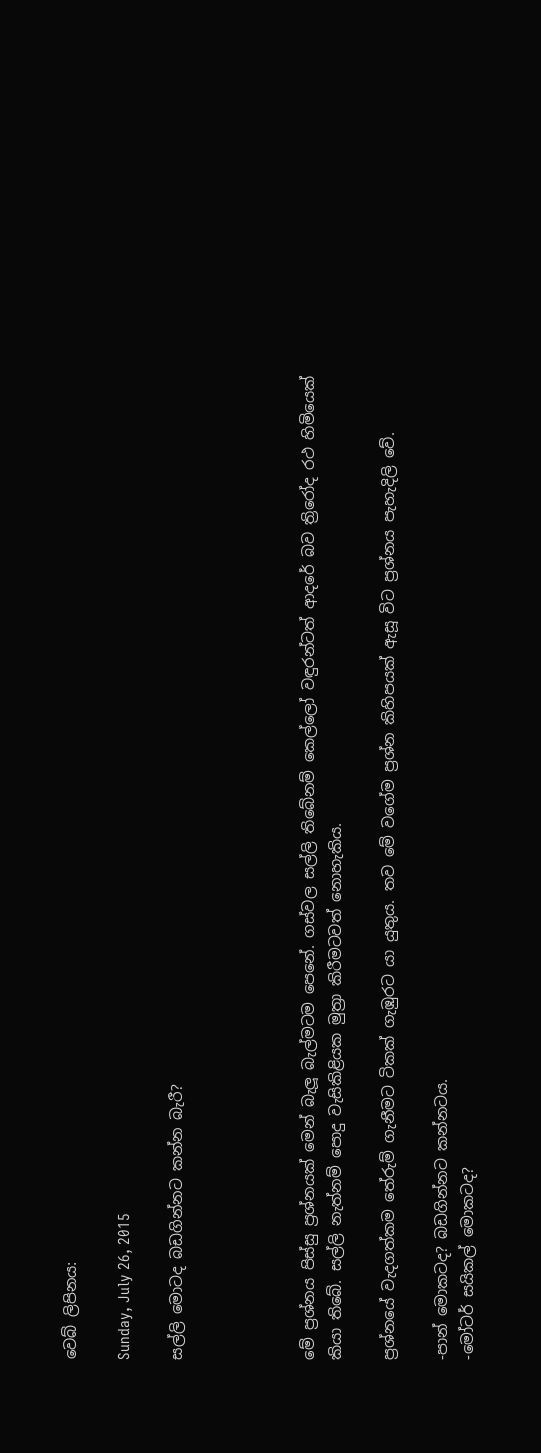වෙබ් ලිපිනය:

Sunday, July 26, 2015

සල්ලි මොටද බඩගින්නට කන්න බැරී?




මේ ප්‍රශ්නය පිස්සු ප්‍රශ්නයක් මෙන් බැලූ බැල්මටම පෙනේ. ගස්වල සල්ලි තිබේනම් කෙල්ලෝ වඳුරන්ටත් ආදරේ බව ත්‍රිරෝද රථ හිමියෙක් කියා තිබේ. සල්ලි නැත්නම් පොදු වැසිකිළියක මුත්‍රා කිරීමටවත් නොහැකිය.

ප්‍රශ්නයේ වැදගත්කම තේරුම් ගැනීමට ටිකක් ගැඹුරට යා යුතුය. තව මේ වගේම ප්‍රශ්න කිහිපයක් ඇසූ විට ප්‍රශ්නය පැහැදිලි වේ.

-පාන් මොකටද? බඩගින්නට කන්නටය.
-මෝටර් සයිකල් මොකටද?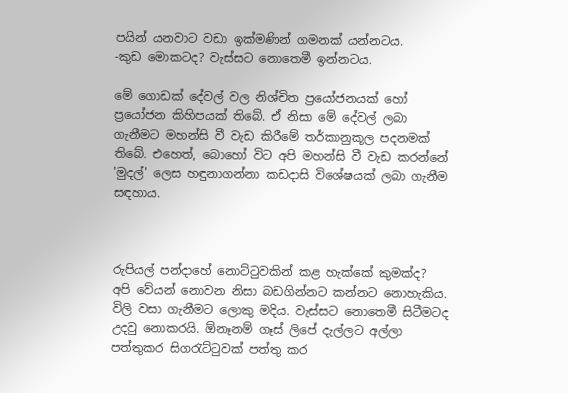පයින් යනවාට වඩා ඉක්මණින් ගමනක් යන්නටය.
-කුඩ මොකටද? වැස්සට නොතෙමී ඉන්නටය.

මේ ගොඩක් දේවල් වල නිශ්චිත ප්‍රයෝජනයක් හෝ ප්‍රයෝජන කිහිපයක් තිබේ. ඒ නිසා මේ දේවල් ලබා ගැනීමට මහන්සි වී වැඩ කිරීමේ තර්කානුකූල පදනමක් තිබේ. එහෙත්, බොහෝ විට අපි මහන්සි වී වැඩ කරන්නේ 'මුදල්' ලෙස හඳුනාගන්නා කඩදාසි විශේෂයක් ලබා ගැනීම සඳහාය.



රුපියල් පන්දාහේ නොට්ටුවකින් කළ හැක්කේ කුමක්ද? අපි වේයන් නොවන නිසා බඩගින්නට කන්නට නොහැකිය. විලි වසා ගැනීමට ලොකු මදිය. වැස්සට නොතෙමී සිටීමටද උදවු නොකරයි. ඕනෑනම් ගෑස්‌ ලිපේ දැල්ලට අල්ලා පත්තුකර සිගරැට්ටුවක් පත්තු කර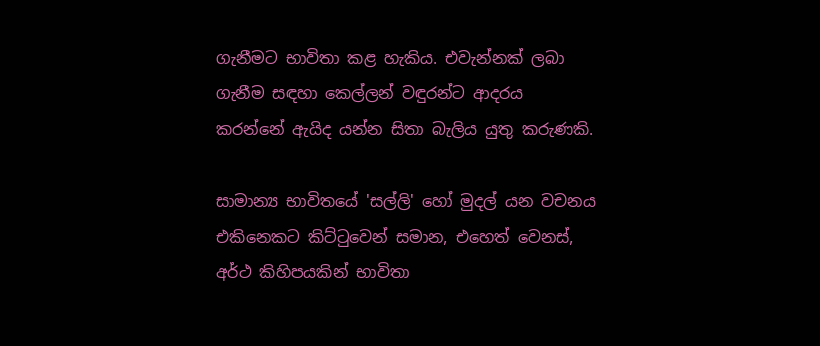ගැනීමට භාවිතා කළ හැකිය. එවැන්නක් ලබා ගැනීම සඳහා කෙල්ලන් වඳුරන්ට ආදරය කරන්නේ ඇයිද යන්න සිතා බැලිය යුතු කරුණකි.

සාමාන්‍ය භාවිතයේ 'සල්ලි' හෝ මුදල් යන වචනය එකිනෙකට කිට්ටුවෙන් සමාන, එහෙත් වෙනස්, අර්ථ කිහිපයකින් භාවිතා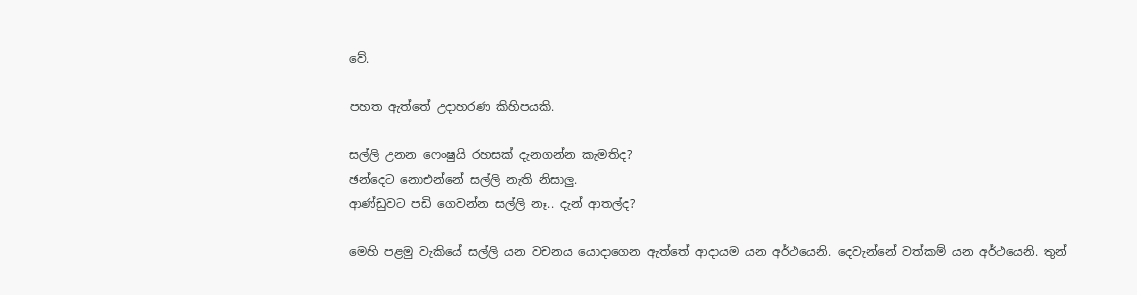වේ.

පහත ඇත්තේ උදාහරණ කිහිපයකි.

සල්ලි උනන ෆෙංෂුයි රහසක් දැනගන්න කැමතිද?
ඡන්දෙට නොඑන්නේ සල්ලි නැති නිසාලු.
ආණ්ඩුවට පඩි ගෙවන්න සල්ලි නෑ.. දැන් ආතල්ද?

මෙහි පළමු වැකියේ සල්ලි යන වචනය යොදාගෙන ඇත්තේ ආදායම යන අර්ථයෙනි. දෙවැන්නේ වත්කම් යන අර්ථයෙනි. තුන්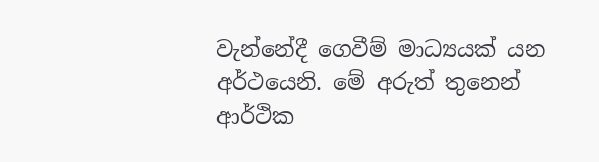වැන්නේදී ගෙවීම් මාධ්‍යයක් යන අර්ථයෙනි. මේ අරුත් තුනෙන් ආර්ථික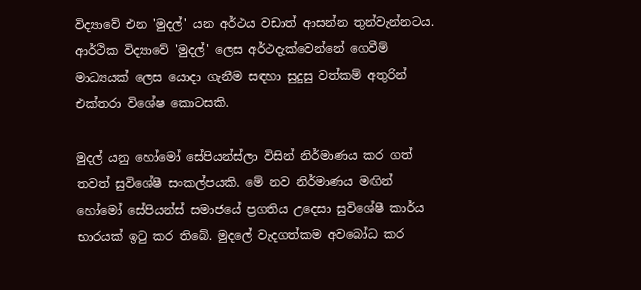විද්‍යාවේ එන 'මුදල්' යන අර්ථය වඩාත් ආසන්න තුන්වැන්නටය. ආර්ථික විද්‍යාවේ 'මුදල්' ලෙස අර්ථදැක්වෙන්නේ ගෙවීම් මාධ්‍යයක් ලෙස යොදා ගැනීම සඳහා සුදුසු වත්කම් අතුරින් එක්තරා විශේෂ කොටසකි.

මුදල් යනු හෝමෝ සේපියන්ස්ලා විසින් නිර්මාණය කර ගත් තවත් සුවිශේෂී සංකල්පයකි. මේ නව නිර්මාණය මඟින් හෝමෝ සේපියන්ස් සමාජයේ ප්‍රගතිය උදෙසා සුවිශේෂී කාර්ය භාරයක් ඉටු කර තිබේ. මුදලේ වැදගත්කම අවබෝධ කර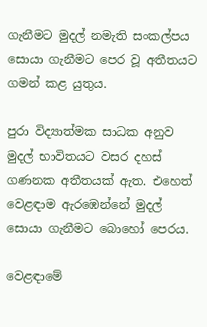ගැනීමට මුදල් නමැති සංකල්පය සොයා ගැනීමට පෙර වූ අතීතයට ගමන් කළ යුතුය.

පුරා විද්‍යාත්මක සාධක අනුව මුදල් භාවිතයට වසර දහස් ගණනක අතීතයක් ඇත. එහෙත් වෙළඳාම ඇරඹෙන්නේ මුදල් සොයා ගැනීමට බොහෝ පෙරය.

වෙළඳාමේ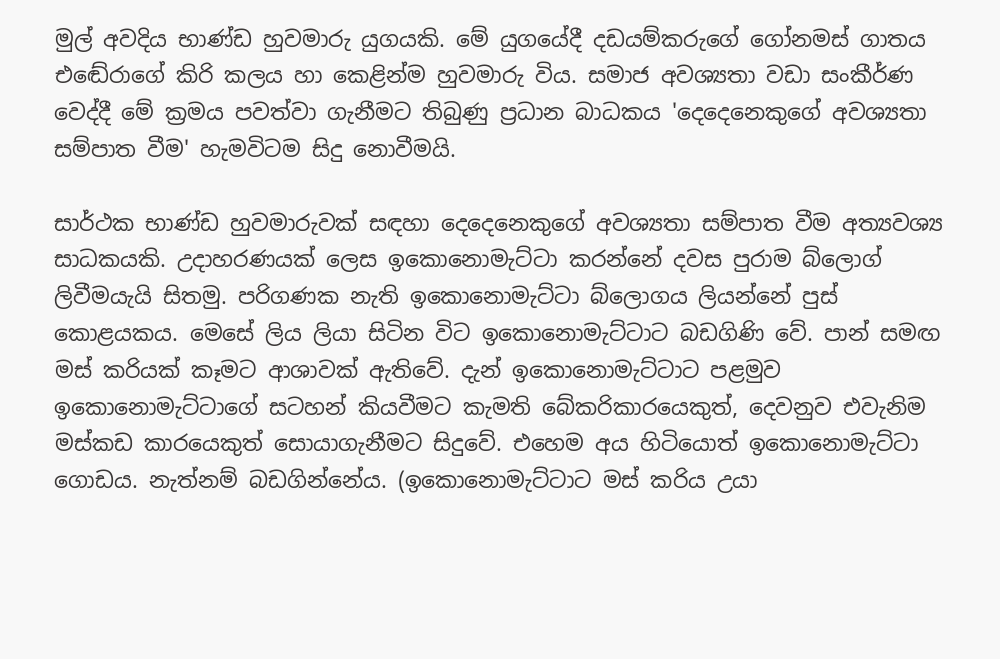මුල් අවදිය භාණ්ඩ හුවමාරු යුගයකි. මේ යුගයේදී දඩයම්කරුගේ ගෝනමස් ගාතය එඬේරාගේ කිරි කලය හා කෙළින්ම හුවමාරු විය. සමාජ අවශ්‍යතා වඩා සංකීර්ණ වෙද්දී මේ ක්‍රමය පවත්වා ගැනීමට තිබුණු ප්‍රධාන බාධකය 'දෙදෙනෙකුගේ අවශ්‍යතා සම්පාත වීම' හැමවිටම සිදු නොවීමයි.

සාර්ථක භාණ්ඩ හුවමාරුවක් සඳහා දෙදෙනෙකුගේ අවශ්‍යතා සම්පාත වීම අත්‍යවශ්‍ය සාධකයකි. උදාහරණයක් ලෙස ඉකොනොමැට්ටා කරන්නේ දවස පුරාම බ්ලොග් ලිවීමයැයි සිතමු. පරිගණක නැති ඉකොනොමැට්ටා බ්ලොගය ලියන්නේ පුස් කොළයකය. මෙසේ ලිය ලියා සිටින විට ඉකොනොමැට්ටාට බඩගිණි වේ. පාන් සමඟ මස් කරියක් කෑමට ආශාවක් ඇතිවේ. දැන් ඉකොනොමැට්ටාට පළමුව ඉකොනොමැට්ටාගේ සටහන් කියවීමට කැමති බේකරිකාරයෙකුත්, දෙවනුව එවැනිම මස්කඩ කාරයෙකුත් සොයාගැනීමට සිදුවේ. එහෙම අය හිටියොත් ඉකොනොමැට්ටා ගොඩය. නැත්නම් බඩගින්නේය. (ඉකොනොමැට්ටාට මස් කරිය උයා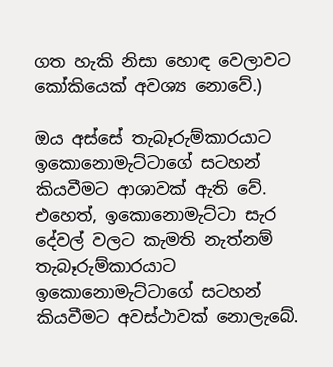ගත හැකි නිසා හොඳ වෙලාවට කෝකියෙක් අවශ්‍ය නොවේ.)

ඔය අස්සේ තැබෑරුම්කාරයාට ඉකොනොමැට්ටාගේ සටහන් කියවීමට ආශාවක් ඇති වේ. එහෙත්, ඉකොනොමැට්ටා සැර දේවල් වලට කැමති නැත්නම් තැබෑරුම්කාරයාට ඉකොනොමැට්ටාගේ සටහන් කියවීමට අවස්ථාවක් නොලැබේ.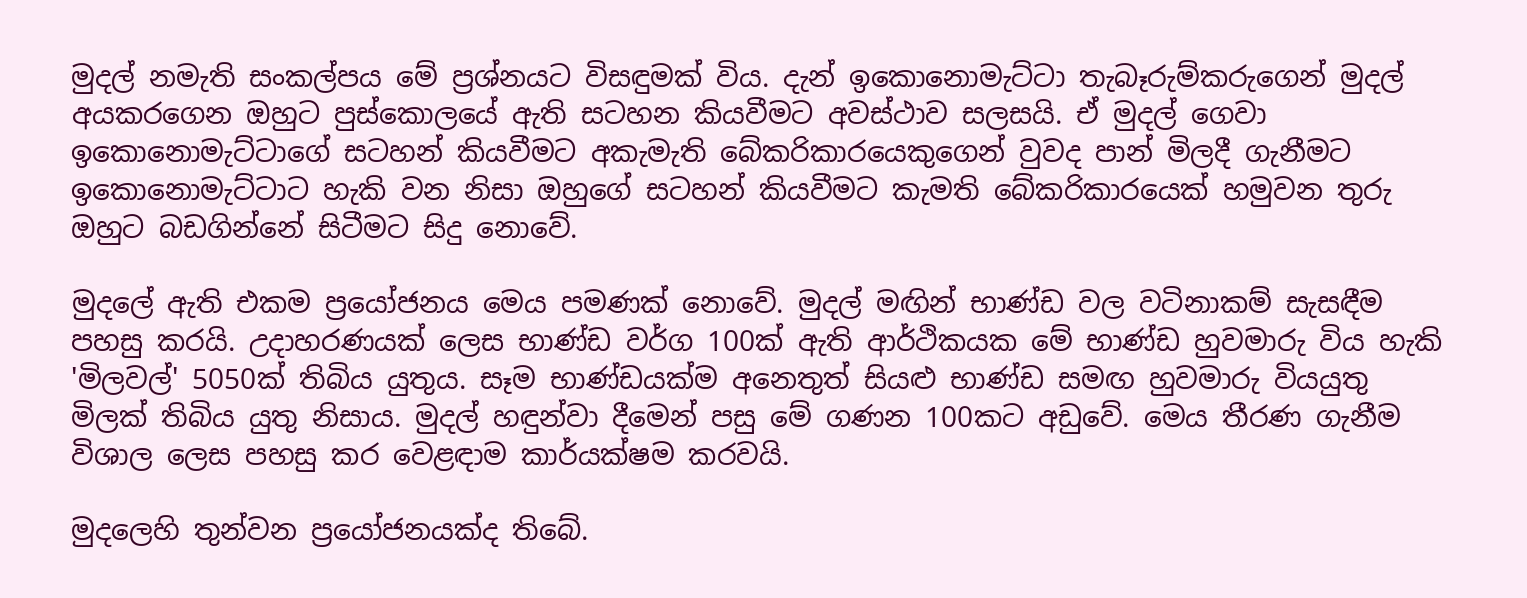මුදල් නමැති සංකල්පය මේ ප්‍රශ්නයට විසඳුමක් විය. දැන් ඉකොනොමැට්ටා තැබෑරුම්කරුගෙන් මුදල් අයකරගෙන ඔහුට පුස්කොලයේ ඇති සටහන කියවීමට අවස්ථාව සලසයි. ඒ මුදල් ගෙවා ඉකොනොමැට්ටාගේ සටහන් කියවීමට අකැමැති බේකරිකාරයෙකුගෙන් වුවද පාන් මිලදී ගැනීමට ඉකොනොමැට්ටාට හැකි වන නිසා ඔහුගේ සටහන් කියවීමට කැමති බේකරිකාරයෙක් හමුවන තුරු ඔහුට බඩගින්නේ සිටීමට සිදු නොවේ.

මුදලේ ඇති එකම ප්‍රයෝජනය මෙය පමණක් නොවේ. මුදල් මඟින් භාණ්ඩ වල වටිනාකම් සැසඳීම පහසු කරයි. උදාහරණයක් ලෙස භාණ්ඩ වර්ග 100ක් ඇති ආර්ථිකයක මේ භාණ්ඩ හුවමාරු විය හැකි 'මිලවල්' 5050ක් තිබිය යුතුය. සෑම භාණ්ඩයක්ම අනෙතුත් සියළු භාණ්ඩ සමඟ හුවමාරු වියයුතු මිලක් තිබිය යුතු නිසාය. මුදල් හඳුන්වා දීමෙන් පසු මේ ගණන 100කට අඩුවේ. මෙය තීරණ ගැනීම විශාල ලෙස පහසු කර වෙළඳාම කාර්යක්ෂම කරවයි.

මුදලෙහි තුන්වන ප්‍රයෝජනයක්ද තිබේ.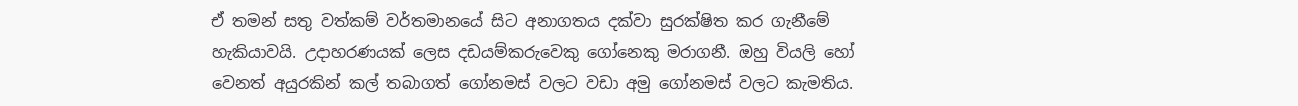ඒ තමන් සතු වත්කම් වර්තමානයේ සිට අනාගතය දක්වා සුරක්ෂිත කර ගැනීමේ හැකියාවයි. උදාහරණයක් ලෙස දඩයම්කරුවෙකු ගෝනෙකු මරාගනී. ඔහු වියලි හෝ වෙනත් අයුරකින් කල් තබාගත් ගෝනමස් වලට වඩා අමු ගෝනමස් වලට කැමතිය.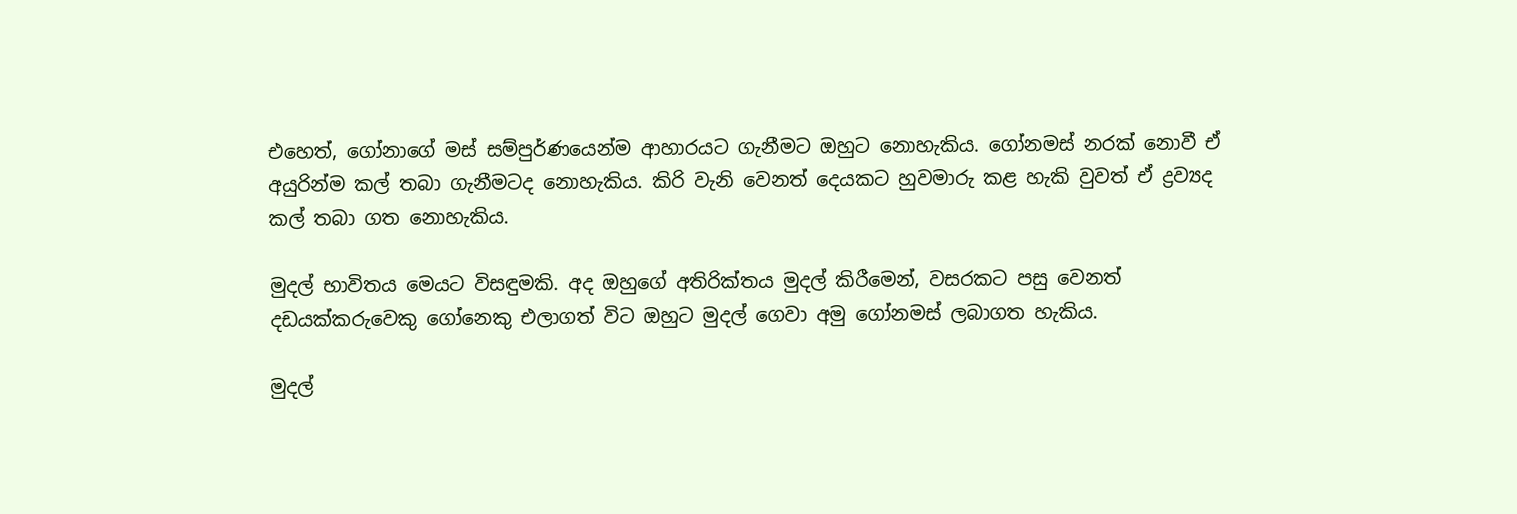එහෙත්, ගෝනාගේ මස් සම්පුර්ණයෙන්ම ආහාරයට ගැනීමට ඔහුට නොහැකිය. ගෝනමස් නරක් නොවී ඒ අයුරින්ම කල් තබා ගැනීමටද නොහැකිය. කිරි වැනි වෙනත් දෙයකට හුවමාරු කළ හැකි වුවත් ඒ ද්‍රව්‍යද කල් තබා ගත නොහැකිය.

මුදල් භාවිතය මෙයට විසඳුමකි. අද ඔහුගේ අතිරික්තය මුදල් කිරීමෙන්, වසරකට පසු වෙනත් දඩයක්කරුවෙකු ගෝනෙකු එලාගත් විට ඔහුට මුදල් ගෙවා අමු ගෝනමස් ලබාගත හැකිය.

මුදල්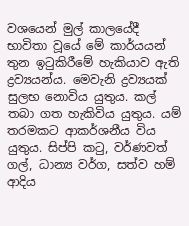වශයෙන් මුල් කාලයේදී භාවිතා වූයේ මේ කාර්යයන් තුන ඉටුකිරීමේ හැකියාව ඇති ද්‍රව්‍යයන්ය. මෙවැනි ද්‍රව්‍යයක් සුලභ නොවිය යුතුය. කල් තබා ගත හැකිවිය යුතුය. යම් තරමකට ආකර්ශනීය විය යුතුය. සිප්පි කටු, වර්ණවත් ගල්, ධාන්‍ය වර්ග, සත්ව හම් ආදිය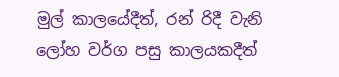මුල් කාලයේදීත්, රන් රිදී වැනි ලෝහ වර්ග පසු කාලයකදීත්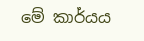මේ කාර්යය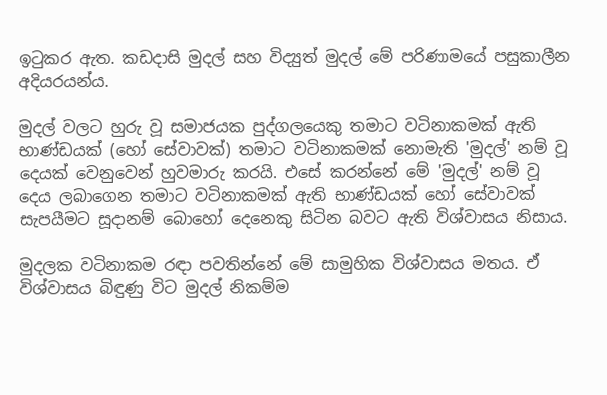ඉටුකර ඇත. කඩදාසි මුදල් සහ විද්‍යුත් මුදල් මේ පරිණාමයේ පසුකාලීන අදියරයන්ය.

මුදල් වලට හුරු වූ සමාජයක පුද්ගලයෙකු තමාට වටිනාකමක් ඇති භාණ්ඩයක් (හෝ සේවාවක්) තමාට වටිනාකමක් නොමැති 'මුදල්' නම් වූ දෙයක් වෙනුවෙන් හුවමාරු කරයි. එසේ කරන්නේ මේ 'මුදල්' නම් වූ දෙය ලබාගෙන තමාට වටිනාකමක් ඇති භාණ්ඩයක් හෝ සේවාවක් සැපයීමට සූදානම් බොහෝ දෙනෙකු සිටින බවට ඇති විශ්වාසය නිසාය.

මුදලක වටිනාකම රඳා පවතින්නේ මේ සාමුහික විශ්වාසය මතය. ඒ විශ්වාසය බිඳුණු විට මුදල් නිකම්ම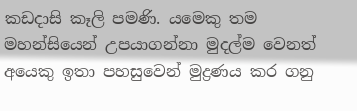කඩදාසි කෑලි පමණි. යමෙකු තම මහන්සියෙන් උපයාගන්නා මුදල්ම වෙනත් අයෙකු ඉතා පහසුවෙන් මුද්‍රණය කර ගනු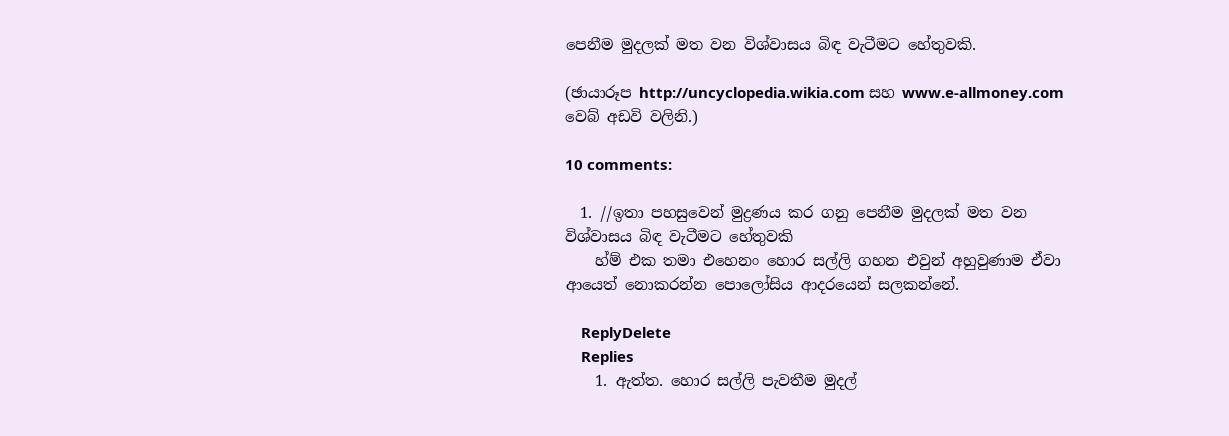පෙනීම මුදලක් මත වන විශ්වාසය බිඳ වැටීමට හේතුවකි.

(ඡායාරූප http://uncyclopedia.wikia.com සහ www.e-allmoney.com වෙබ් අඩවි වලිනි.)

10 comments:

  1. //ඉතා පහසුවෙන් මුද්‍රණය කර ගනු පෙනීම මුදලක් මත වන විශ්වාසය බිඳ වැටීමට හේතුවකි
    හ්ම් එක තමා එහෙනං හොර සල්ලි ගහන එවුන් අහුවුණාම ඒවා ආයෙත් නොකරන්න පොලෝසිය ආදරයෙන් සලකන්නේ.

    ReplyDelete
    Replies
    1. ඇත්ත. හොර සල්ලි පැවතීම මුදල්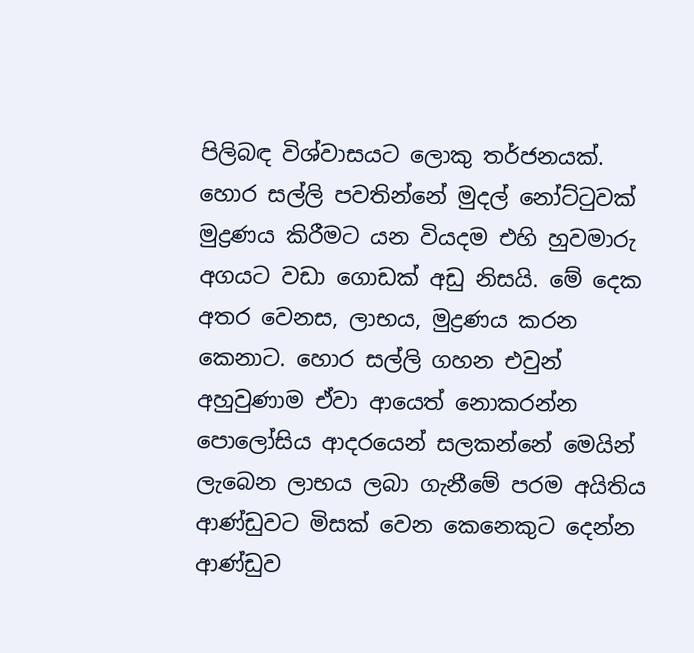පිලිබඳ විශ්වාසයට ලොකු තර්ජනයක්. හොර සල්ලි පවතින්නේ මුදල් නෝට්ටුවක් මුද්‍රණය කිරීමට යන වියදම එහි හුවමාරු අගයට වඩා ගොඩක් අඩු නිසයි. මේ දෙක අතර වෙනස, ලාභය, මුද්‍රණය කරන කෙනාට. හොර සල්ලි ගහන එවුන් අහුවුණාම ඒවා ආයෙත් නොකරන්න පොලෝසිය ආදරයෙන් සලකන්නේ මෙයින් ලැබෙන ලාභය ලබා ගැනීමේ පරම අයිතිය ආණ්ඩුවට මිසක් වෙන කෙනෙකුට දෙන්න ආණ්ඩුව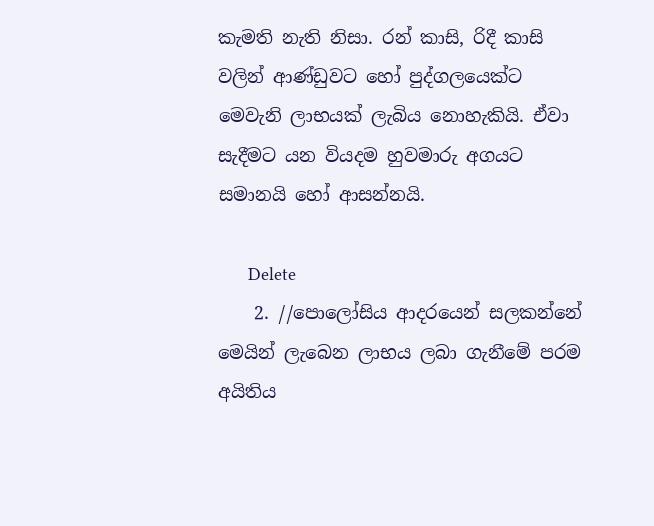කැමති නැති නිසා. රන් කාසි, රිදී කාසි වලින් ආණ්ඩුවට හෝ පුද්ගලයෙක්ට මෙවැනි ලාභයක් ලැබිය නොහැකියි. ඒවා සැදීමට යන වියදම හුවමාරු අගයට සමානයි හෝ ආසන්නයි.

      Delete
    2. //පොලෝසිය ආදරයෙන් සලකන්නේ මෙයින් ලැබෙන ලාභය ලබා ගැනීමේ පරම අයිතිය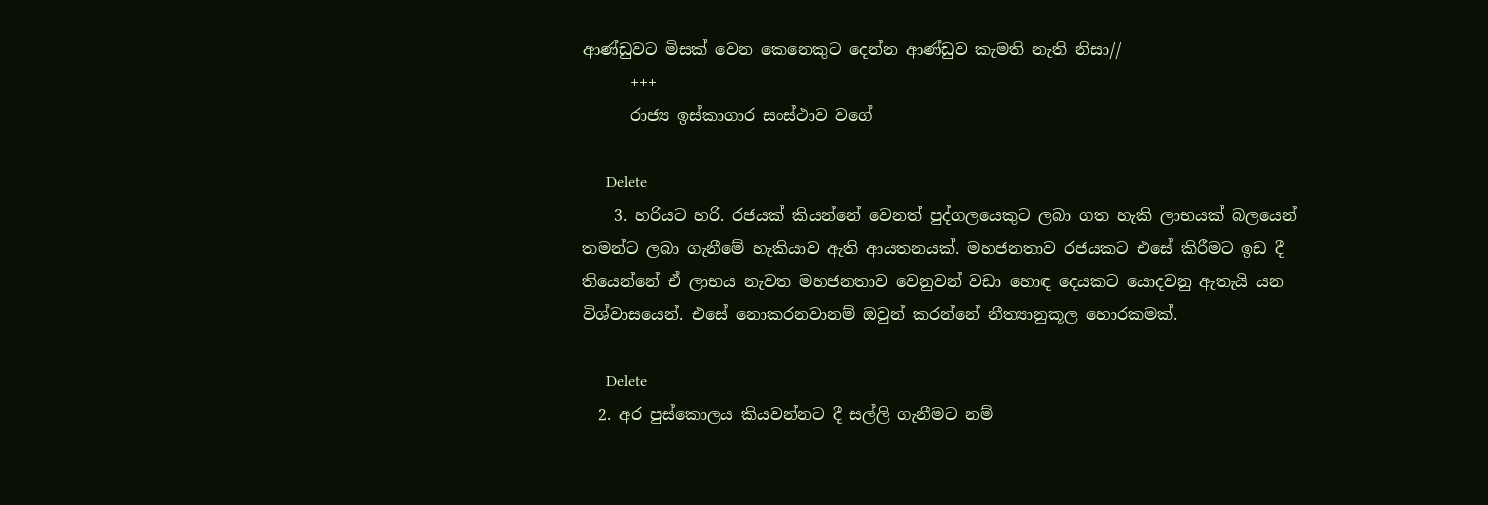ආණ්ඩුවට මිසක් වෙන කෙනෙකුට දෙන්න ආණ්ඩුව කැමති නැති නිසා//
      +++
      රාජ්‍ය ඉස්කාගාර සංස්ථාව වගේ

      Delete
    3. හරියට හරි. රජයක් කියන්නේ වෙනත් පුද්ගලයෙකුට ලබා ගත හැකි ලාභයක් බලයෙන් තමන්ට ලබා ගැනීමේ හැකියාව ඇති ආයතනයක්. මහජනතාව රජයකට එසේ කිරීමට ඉඩ දී තියෙන්නේ ඒ ලාභය නැවත මහජනතාව වෙනුවන් වඩා හොඳ දෙයකට යොදවනු ඇතැයි යන විශ්වාසයෙන්. එසේ නොකරනවානම් ඔවුන් කරන්නේ නීත්‍යානුකූල හොරකමක්.

      Delete
  2. අර පුස්කොලය කියවන්නට දී සල්ලි ගැනීමට නම්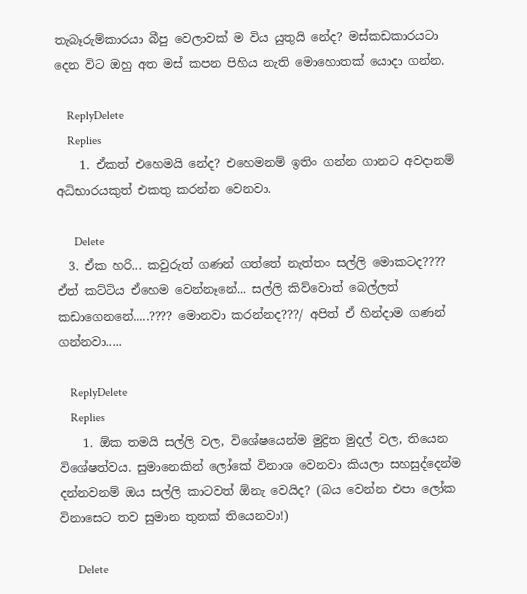තැබෑරුම්කාරයා බීපු වෙලාවක් ම විය යුතුයි නේද? මස්කඩකාරයටා දෙන විට ඔහු අත මස් කපන පිහිය නැති මොහොතක් යොදා ගන්න.

    ReplyDelete
    Replies
    1. ඒකත් එහෙමයි නේද? එහෙමනම් ඉතිං ගන්න ගානට අවදානම් අධිභාරයකුත් එකතු කරන්න වෙනවා.

      Delete
  3. ඒක හරි... කවුරුත් ගණන් ගත්තේ නැත්තං සල්ලි මොකටද???? ඒත් කට්ටිය ඒහෙම වෙන්නෑනේ... සල්ලි කිව්වොත් බෙල්ලත් කඩාගෙනනේ.....???? මොනවා කරන්නද???/ අපිත් ඒ හින්දාම ගණන් ගන්නවා.....

    ReplyDelete
    Replies
    1. ඕක තමයි සල්ලි වල, විශේෂයෙන්ම මුද්‍රිත මුදල් වල, තියෙන විශේෂත්වය. සුමානෙකින් ලෝකේ විනාශ වෙනවා කියලා සහසුද්දෙන්ම දන්නවනම් ඔය සල්ලි කාටවත් ඕනැ වෙයිද? (බය වෙන්න එපා ලෝක විනාසෙට තව සුමාන තුනක් තියෙනවා!)

      Delete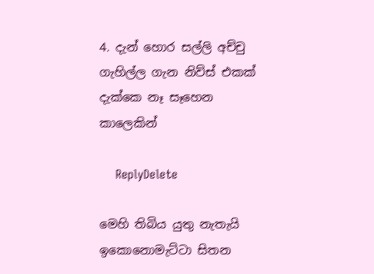4. දැන් හොර සල්ලි අච්චු ගැහිල්ල ගැන නිව්ස් එකක් දැක්කෙ නෑ සෑහෙන කාලෙකින්

    ReplyDelete

මෙහි තිබිය යුතු නැතැයි ඉකොනොමැට්ටා සිතන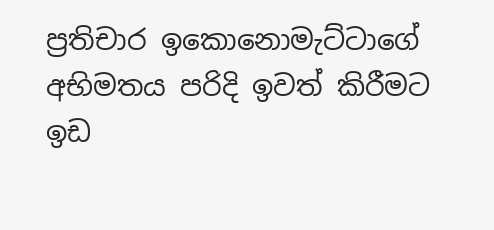ප්‍රතිචාර ඉකොනොමැට්ටාගේ අභිමතය පරිදි ඉවත් කිරීමට ඉඩ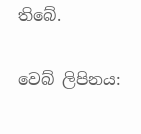තිබේ.

වෙබ් ලිපිනය: